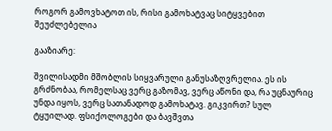როგორ გამოვხატოთ ის, რისი გამოხატვაც სიტყვებით შეუძლებელია

გააზიარე:

შვილისადმი მშობლის სიყვარული განუსაზღვრელია. ეს ის გრძნობაა, რომელსაც ვერც გაზომავ, ვერც აწონი და, რა უცნაურიც უნდა იყოს, ვერც სათანადოდ გამოხატავ. გიკვირთ? სულ ტყუილად. ფსიქოლოგები და ბავშვთა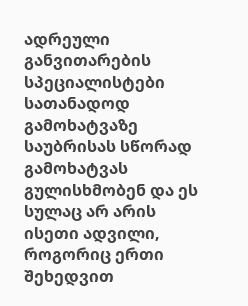ადრეული განვითარების სპეციალისტები სათანადოდ გამოხატვაზე საუბრისას სწორად გამოხატვას გულისხმობენ და ეს სულაც არ არის ისეთი ადვილი, როგორიც ერთი შეხედვით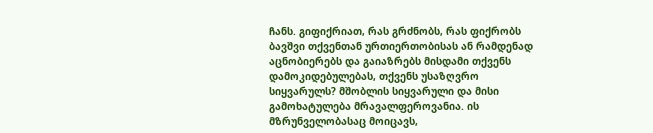ჩანს. გიფიქრიათ, რას გრძნობს, რას ფიქრობს ბავშვი თქვენთან ურთიერთობისას ან რამდენად აცნობიერებს და გაიაზრებს მისდამი თქვენს დამოკიდებულებას, თქვენს უსაზღვრო სიყვარულს? მშობლის სიყვარული და მისი გამოხატულება მრავალფეროვანია. ის მზრუნველობასაც მოიცავს,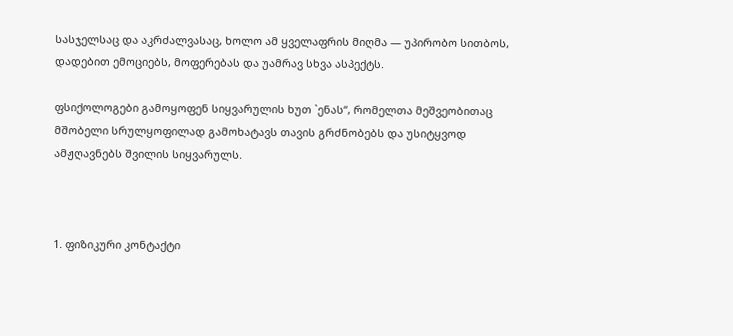სასჯელსაც და აკრძალვასაც, ხოლო ამ ყველაფრის მიღმა — უპირობო სითბოს, დადებით ემოციებს, მოფერებას და უამრავ სხვა ასპექტს.

ფსიქოლოგები გამოყოფენ სიყვარულის ხუთ `ენას“, რომელთა მეშვეობითაც მშობელი სრულყოფილად გამოხატავს თავის გრძნობებს და უსიტყვოდ ამჟღავნებს შვილის სიყვარულს.



1. ფიზიკური კონტაქტი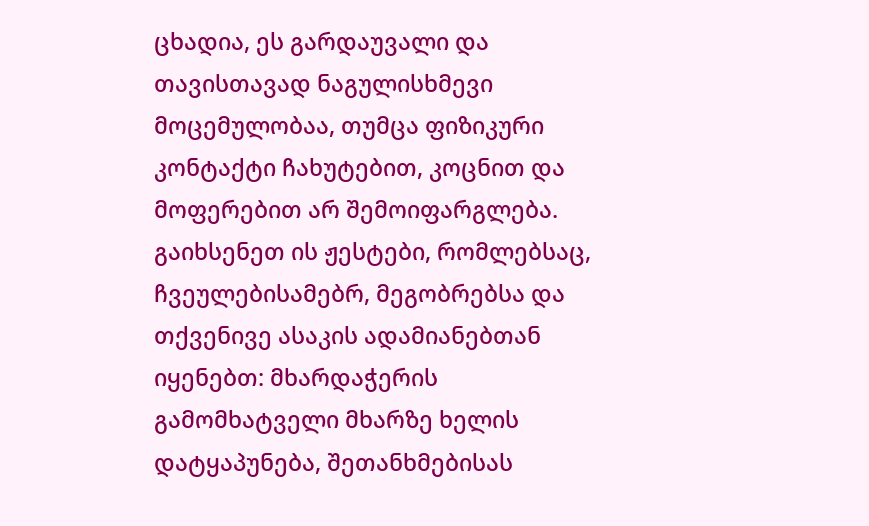ცხადია, ეს გარდაუვალი და თავისთავად ნაგულისხმევი მოცემულობაა, თუმცა ფიზიკური კონტაქტი ჩახუტებით, კოცნით და მოფერებით არ შემოიფარგლება. გაიხსენეთ ის ჟესტები, რომლებსაც, ჩვეულებისამებრ, მეგობრებსა და თქვენივე ასაკის ადამიანებთან იყენებთ: მხარდაჭერის გამომხატველი მხარზე ხელის დატყაპუნება, შეთანხმებისას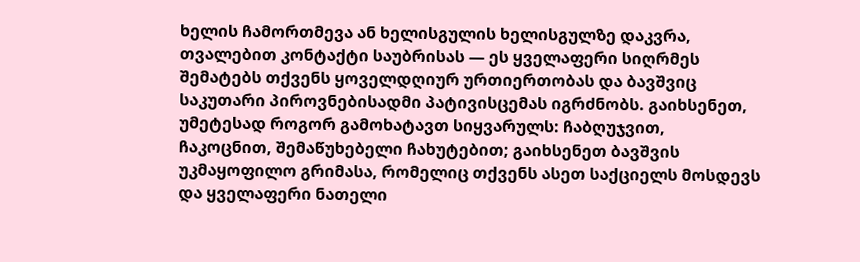ხელის ჩამორთმევა ან ხელისგულის ხელისგულზე დაკვრა, თვალებით კონტაქტი საუბრისას — ეს ყველაფერი სიღრმეს შემატებს თქვენს ყოველდღიურ ურთიერთობას და ბავშვიც საკუთარი პიროვნებისადმი პატივისცემას იგრძნობს. გაიხსენეთ, უმეტესად როგორ გამოხატავთ სიყვარულს: ჩაბღუჯვით, ჩაკოცნით, შემაწუხებელი ჩახუტებით; გაიხსენეთ ბავშვის უკმაყოფილო გრიმასა, რომელიც თქვენს ასეთ საქციელს მოსდევს და ყველაფერი ნათელი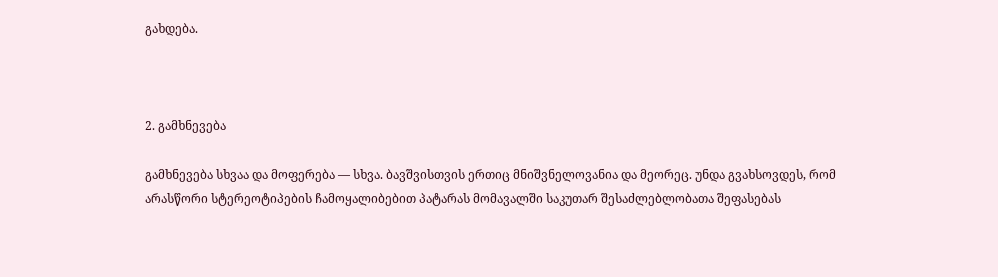გახდება.



2. გამხნევება

გამხნევება სხვაა და მოფერება — სხვა. ბავშვისთვის ერთიც მნიშვნელოვანია და მეორეც. უნდა გვახსოვდეს, რომ არასწორი სტერეოტიპების ჩამოყალიბებით პატარას მომავალში საკუთარ შესაძლებლობათა შეფასებას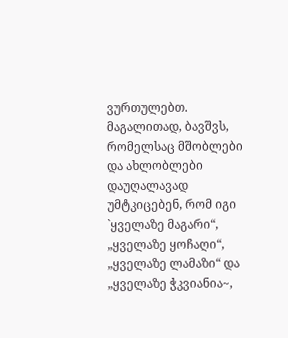ვურთულებთ. მაგალითად, ბავშვს, რომელსაც მშობლები და ახლობლები დაუღალავად უმტკიცებენ, რომ იგი `ყველაზე მაგარი“, „ყველაზე ყოჩაღი“, „ყველაზე ლამაზი“ და „ყველაზე ჭკვიანია~,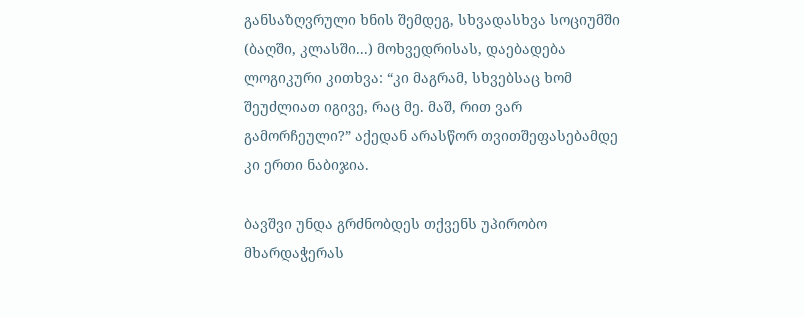განსაზღვრული ხნის შემდეგ, სხვადასხვა სოციუმში (ბაღში, კლასში...) მოხვედრისას, დაებადება ლოგიკური კითხვა: “კი მაგრამ, სხვებსაც ხომ შეუძლიათ იგივე, რაც მე. მაშ, რით ვარ გამორჩეული?” აქედან არასწორ თვითშეფასებამდე კი ერთი ნაბიჯია.

ბავშვი უნდა გრძნობდეს თქვენს უპირობო მხარდაჭერას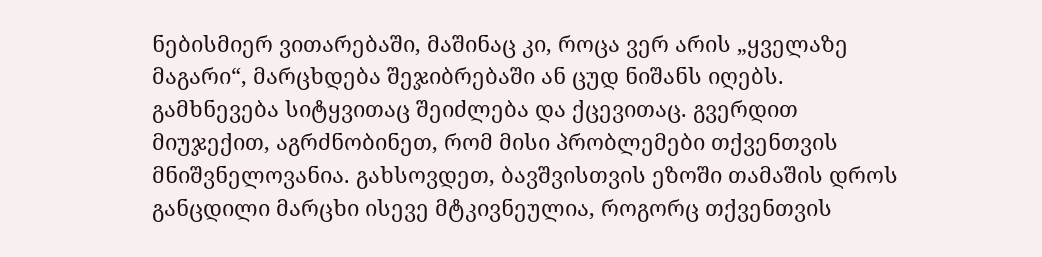ნებისმიერ ვითარებაში, მაშინაც კი, როცა ვერ არის „ყველაზე მაგარი“, მარცხდება შეჯიბრებაში ან ცუდ ნიშანს იღებს. გამხნევება სიტყვითაც შეიძლება და ქცევითაც. გვერდით მიუჯექით, აგრძნობინეთ, რომ მისი პრობლემები თქვენთვის მნიშვნელოვანია. გახსოვდეთ, ბავშვისთვის ეზოში თამაშის დროს განცდილი მარცხი ისევე მტკივნეულია, როგორც თქვენთვის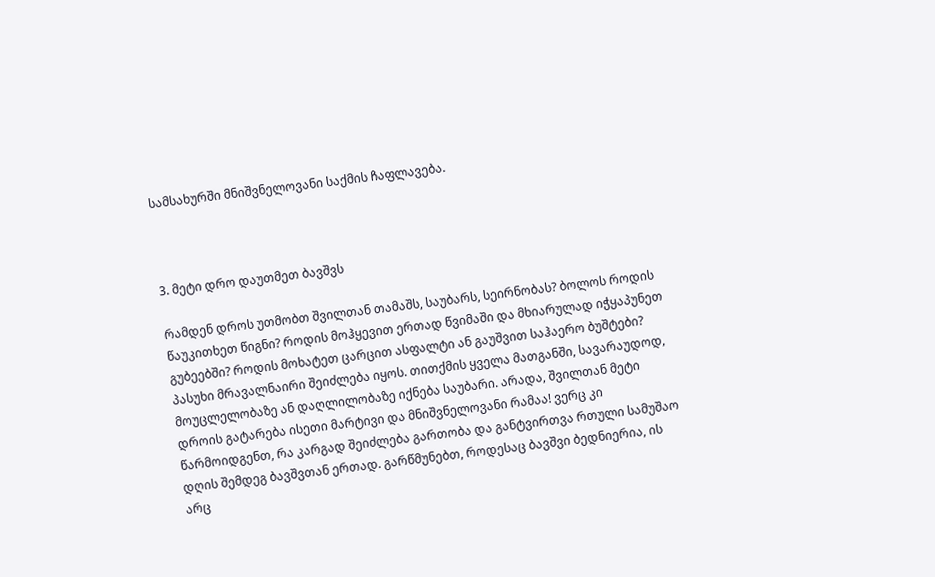სამსახურში მნიშვნელოვანი საქმის ჩაფლავება.



3. მეტი დრო დაუთმეთ ბავშვს

რამდენ დროს უთმობთ შვილთან თამაშს, საუბარს, სეირნობას? ბოლოს როდის წაუკითხეთ წიგნი? როდის მოჰყევით ერთად წვიმაში და მხიარულად იჭყაპუნეთ გუბეებში? როდის მოხატეთ ცარცით ასფალტი ან გაუშვით საჰაერო ბუშტები? პასუხი მრავალნაირი შეიძლება იყოს. თითქმის ყველა მათგანში, სავარაუდოდ, მოუცლელობაზე ან დაღლილობაზე იქნება საუბარი. არადა, შვილთან მეტი დროის გატარება ისეთი მარტივი და მნიშვნელოვანი რამაა! ვერც კი წარმოიდგენთ, რა კარგად შეიძლება გართობა და განტვირთვა რთული სამუშაო დღის შემდეგ ბავშვთან ერთად. გარწმუნებთ, როდესაც ბავშვი ბედნიერია, ის არც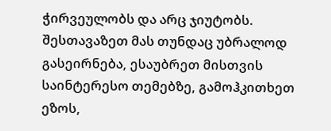ჭირვეულობს და არც ჯიუტობს. შესთავაზეთ მას თუნდაც უბრალოდ გასეირნება, ესაუბრეთ მისთვის საინტერესო თემებზე, გამოჰკითხეთ ეზოს,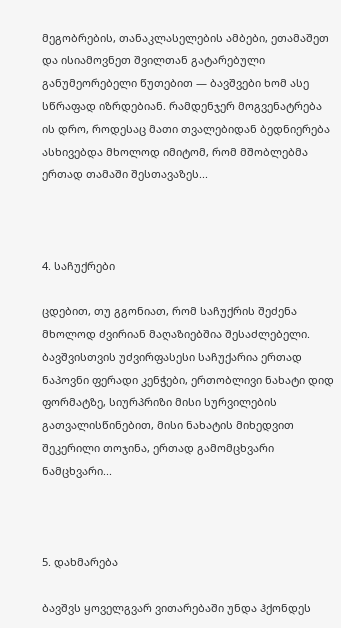მეგობრების, თანაკლასელების ამბები, ეთამაშეთ და ისიამოვნეთ შვილთან გატარებული განუმეორებელი წუთებით — ბავშვები ხომ ასე სწრაფად იზრდებიან. რამდენჯერ მოგვენატრება ის დრო, როდესაც მათი თვალებიდან ბედნიერება ასხივებდა მხოლოდ იმიტომ, რომ მშობლებმა ერთად თამაში შესთავაზეს...



4. საჩუქრები

ცდებით, თუ გგონიათ, რომ საჩუქრის შეძენა მხოლოდ ძვირიან მაღაზიებშია შესაძლებელი. ბავშვისთვის უძვირფასესი საჩუქარია ერთად ნაპოვნი ფერადი კენჭები, ერთობლივი ნახატი დიდ ფორმატზე, სიურპრიზი მისი სურვილების გათვალისწინებით, მისი ნახატის მიხედვით შეკერილი თოჯინა, ერთად გამომცხვარი ნამცხვარი...



5. დახმარება

ბავშვს ყოველგვარ ვითარებაში უნდა ჰქონდეს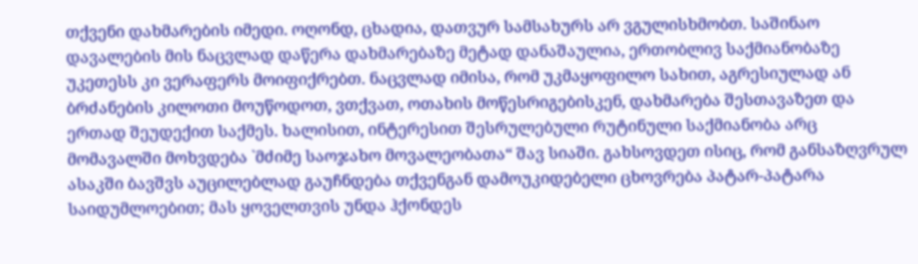თქვენი დახმარების იმედი. ოღონდ, ცხადია, დათვურ სამსახურს არ ვგულისხმობთ. საშინაო დავალების მის ნაცვლად დაწერა დახმარებაზე მეტად დანაშაულია, ერთობლივ საქმიანობაზე უკეთესს კი ვერაფერს მოიფიქრებთ. ნაცვლად იმისა, რომ უკმაყოფილო სახით, აგრესიულად ან ბრძანების კილოთი მოუწოდოთ, ვთქვათ, ოთახის მოწესრიგებისკენ, დახმარება შესთავაზეთ და ერთად შეუდექით საქმეს. ხალისით, ინტერესით შესრულებული რუტინული საქმიანობა არც მომავალში მოხვდება `მძიმე საოჯახო მოვალეობათა“ შავ სიაში. გახსოვდეთ ისიც, რომ განსაზღვრულ ასაკში ბავშვს აუცილებლად გაუჩნდება თქვენგან დამოუკიდებელი ცხოვრება პატარ-პატარა საიდუმლოებით; მას ყოველთვის უნდა ჰქონდეს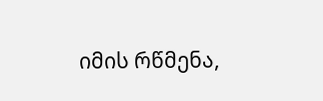იმის რწმენა,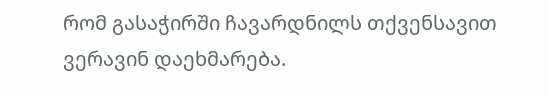რომ გასაჭირში ჩავარდნილს თქვენსავით ვერავინ დაეხმარება.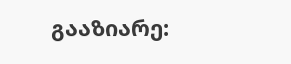გააზიარე: